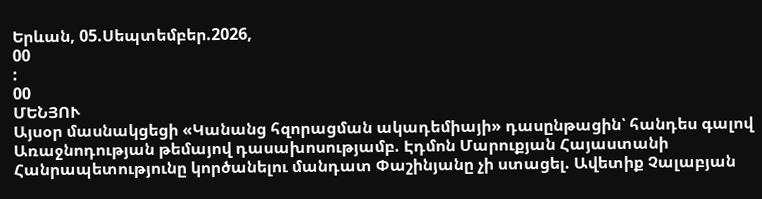Երևան, 05.Սեպտեմբեր.2026,
00
:
00
ՄԵՆՅՈՒ
Այսօր մասնակցեցի «Կանանց հզորացման ակադեմիայի» դասընթացին՝ հանդես գալով Առաջնոդության թեմայով դասախոսությամբ. Էդմոն Մարուքյան Հայաստանի Հանրապետությունը կործանելու մանդատ Փաշինյանը չի ստացել. Ավետիք Չալաբյան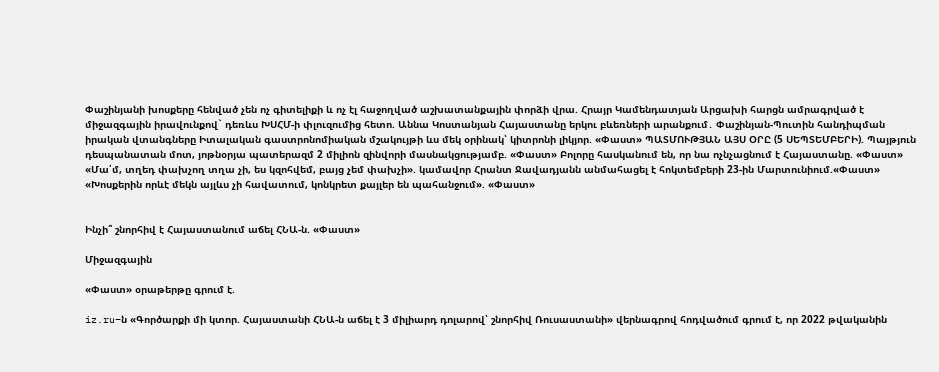Փաշինյանի խոսքերը հենված չեն ոչ գիտելիքի և ոչ էլ հաջողված աշխատանքային փորձի վրա. Հրայր Կամենդատյան Արցախի հարցն ամրագրված է միջազգային իրավունքով` դեռևս ԽՍՀՄ-ի փլուզումից հետո. Աննա Կոստանյան Հայաստանը երկու բևեռների արանքում․ Փաշինյան-Պուտին հանդիպման իրական վտանգները Իտալական գաստրոնոմիական մշակույթի ևս մեկ օրինակ՝ կիտրոնի լիկյոր. «Փաստ» ՊԱՏՄՈՒԹՅԱՆ ԱՅՍ ՕՐԸ (5 ՍԵՊՏԵՄԲԵՐԻ). Պայթյուն դեսպանատան մոտ, յոթնօրյա պատերազմ 2 միլիոն զինվորի մասնակցությամբ. «Փաստ» Բոլորը հասկանում են, որ նա ոչնչացնում է Հայաստանը. «Փաստ» «Մա՛մ, տղեդ փախչող տղա չի, ես կզոհվեմ, բայց չեմ փախչի». կամավոր Հրանտ Ջավադյանն անմահացել է հոկտեմբերի 23-ին Մարտունիում.«Փաստ» «Խոսքերին որևէ մեկն այլևս չի հավատում, կոնկրետ քայլեր են պահանջում». «Փաստ»


Ինչի՞ շնորհիվ է Հայաստանում աճել ՀՆԱ-ն. «Փաստ»

Միջազգային

«Փաստ» օրաթերթը գրում է.

iz.ru–ն «Գործարքի մի կտոր. Հայաստանի ՀՆԱ-ն աճել է 3 միլիարդ դոլարով՝ շնորհիվ Ռուսաստանի» վերնագրով հոդվածում գրում է, որ 2022 թվականին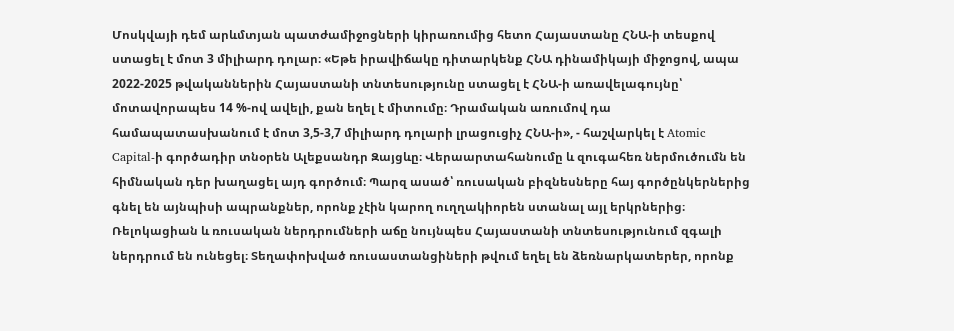Մոսկվայի դեմ արևմտյան պատժամիջոցների կիրառումից հետո Հայաստանը ՀՆԱ-ի տեսքով ստացել է մոտ 3 միլիարդ դոլար։ «Եթե իրավիճակը դիտարկենք ՀՆԱ դինամիկայի միջոցով, ապա 2022-2025 թվականներին Հայաստանի տնտեսությունը ստացել է ՀՆԱ-ի առավելագույնը՝ մոտավորապես 14 %-ով ավելի, քան եղել է միտումը։ Դրամական առումով դա համապատասխանում է մոտ 3,5-3,7 միլիարդ դոլարի լրացուցիչ ՀՆԱ-ի», - հաշվարկել է Atomic Capital-ի գործադիր տնօրեն Ալեքսանդր Զայցևը։ Վերաարտահանումը և զուգահեռ ներմուծումն են հիմնական դեր խաղացել այդ գործում։ Պարզ ասած՝ ռուսական բիզնեսները հայ գործընկերներից գնել են այնպիսի ապրանքներ, որոնք չէին կարող ուղղակիորեն ստանալ այլ երկրներից։ Ռելոկացիան և ռուսական ներդրումների աճը նույնպես Հայաստանի տնտեսությունում զգալի ներդրում են ունեցել։ Տեղափոխված ռուսաստանցիների թվում եղել են ձեռնարկատերեր, որոնք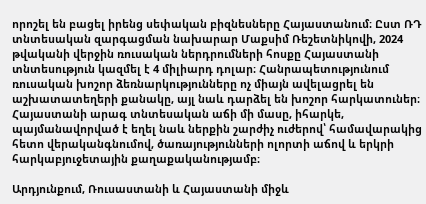որոշել են բացել իրենց սեփական բիզնեսները Հայաստանում։ Ըստ ՌԴ տնտեսական զարգացման նախարար Մաքսիմ Ռեշետնիկովի, 2024 թվականի վերջին ռուսական ներդրումների հոսքը Հայաստանի տնտեսություն կազմել է 4 միլիարդ դոլար։ Հանրապետությունում ռուսական խոշոր ձեռնարկությունները ոչ միայն ավելացրել են աշխատատեղերի քանակը, այլ նաև դարձել են խոշոր հարկատուներ։ Հայաստանի արագ տնտեսական աճի մի մասը, իհարկե, պայմանավորված է եղել նաև ներքին շարժիչ ուժերով՝ համավարակից հետո վերականգնումով, ծառայությունների ոլորտի աճով և երկրի հարկաբյուջետային քաղաքականությամբ։

Արդյունքում, Ռուսաստանի և Հայաստանի միջև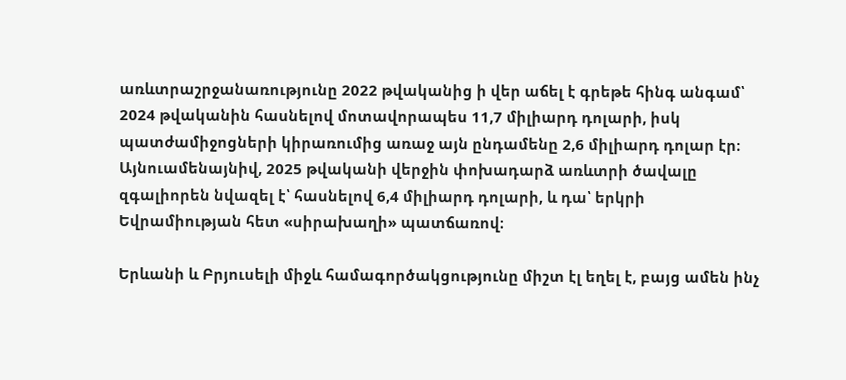առևտրաշրջանառությունը 2022 թվականից ի վեր աճել է գրեթե հինգ անգամ՝ 2024 թվականին հասնելով մոտավորապես 11,7 միլիարդ դոլարի, իսկ պատժամիջոցների կիրառումից առաջ այն ընդամենը 2,6 միլիարդ դոլար էր։ Այնուամենայնիվ, 2025 թվականի վերջին փոխադարձ առևտրի ծավալը զգալիորեն նվազել է՝ հասնելով 6,4 միլիարդ դոլարի, և դա՝ երկրի Եվրամիության հետ «սիրախաղի» պատճառով։

Երևանի և Բրյուսելի միջև համագործակցությունը միշտ էլ եղել է, բայց ամեն ինչ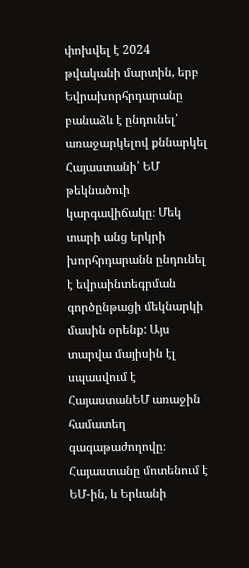փոխվել է 2024 թվականի մարտին, երբ Եվրախորհրդարանը բանաձև է ընդունել՝ առաջարկելով քննարկել Հայաստանի՝ ԵՄ թեկնածուի կարգավիճակը։ Մեկ տարի անց երկրի խորհրդարանն ընդունել է եվրաինտեգրման գործընթացի մեկնարկի մասին օրենք: Այս տարվա մայիսին էլ սպասվում է ՀայաստանԵՄ առաջին համատեղ գագաթաժողովը։ Հայաստանը մոտենում է ԵՄ-ին, և Երևանի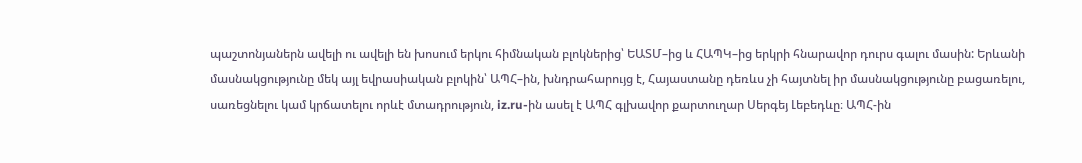պաշտոնյաներն ավելի ու ավելի են խոսում երկու հիմնական բլոկներից՝ ԵԱՏՄ–ից և ՀԱՊԿ–ից երկրի հնարավոր դուրս գալու մասին: Երևանի մասնակցությունը մեկ այլ եվրասիական բլոկին՝ ԱՊՀ–ին, խնդրահարույց է, Հայաստանը դեռևս չի հայտնել իր մասնակցությունը բացառելու, սառեցնելու կամ կրճատելու որևէ մտադրություն, iz.ru-ին ասել է ԱՊՀ գլխավոր քարտուղար Սերգեյ Լեբեդևը։ ԱՊՀ-ին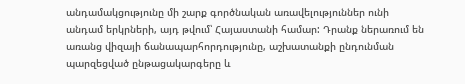անդամակցությունը մի շարք գործնական առավելություններ ունի անդամ երկրների, այդ թվում՝ Հայաստանի համար: Դրանք ներառում են առանց վիզայի ճանապարհորդությունը, աշխատանքի ընդունման պարզեցված ընթացակարգերը և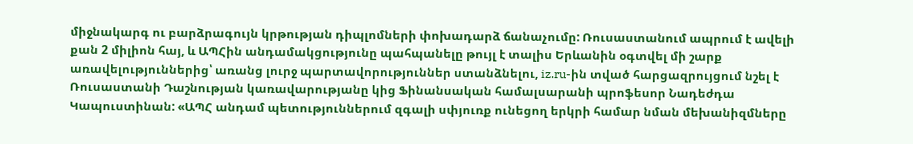միջնակարգ ու բարձրագույն կրթության դիպլոմների փոխադարձ ճանաչումը: Ռուսաստանում ապրում է ավելի քան 2 միլիոն հայ, և ԱՊՀին անդամակցությունը պահպանելը թույլ է տալիս Երևանին օգտվել մի շարք առավելություններից՝ առանց լուրջ պարտավորություններ ստանձնելու, iz.ru-ին տված հարցազրույցում նշել է Ռուսաստանի Դաշնության կառավարությանը կից Ֆինանսական համալսարանի պրոֆեսոր Նադեժդա Կապուստինան: «ԱՊՀ անդամ պետություններում զգալի սփյուռք ունեցող երկրի համար նման մեխանիզմները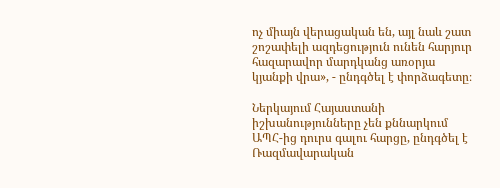ոչ միայն վերացական են, այլ նաև շատ շոշափելի ազդեցություն ունեն հարյուր հազարավոր մարդկանց առօրյա կյանքի վրա», - ընդգծել է փորձագետը։

Ներկայում Հայաստանի իշխանությունները չեն քննարկում ԱՊՀ-ից դուրս գալու հարցը, ընդգծել է Ռազմավարական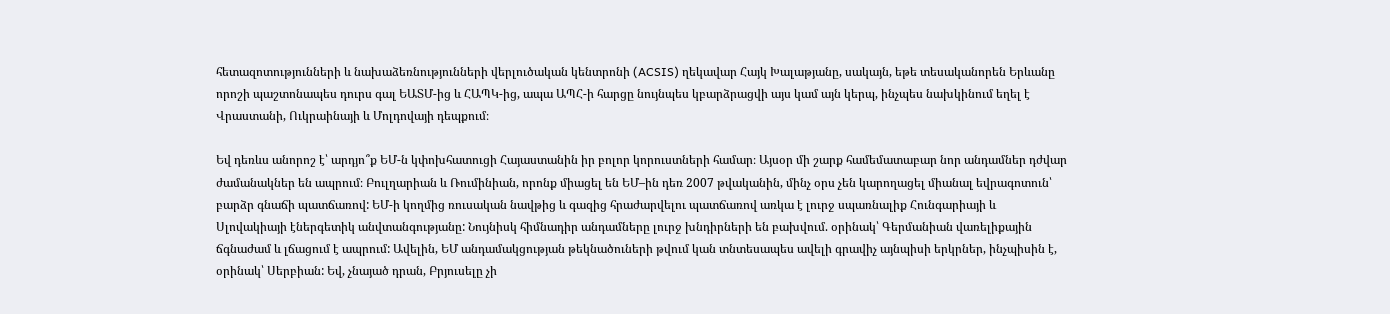հետազոտությունների և նախաձեռնությունների վերլուծական կենտրոնի (ACSIS) ղեկավար Հայկ Խալաթյանը, սակայն, եթե տեսականորեն Երևանը որոշի պաշտոնապես դուրս գալ ԵԱՏՄ-ից և ՀԱՊԿ-ից, ապա ԱՊՀ-ի հարցը նույնպես կբարձրացվի այս կամ այն կերպ, ինչպես նախկինում եղել է Վրաստանի, Ուկրաինայի և Մոլդովայի դեպքում։

Եվ դեռևս անորոշ է՝ արդյո՞ք ԵՄ-ն կփոխհատուցի Հայաստանին իր բոլոր կորուստների համար։ Այսօր մի շարք համեմատաբար նոր անդամներ դժվար ժամանակներ են ապրում։ Բուլղարիան և Ռումինիան, որոնք միացել են ԵՄ–ին դեռ 2007 թվականին, մինչ օրս չեն կարողացել միանալ եվրագոտուն՝ բարձր գնաճի պատճառով: ԵՄ-ի կողմից ռուսական նավթից և գազից հրաժարվելու պատճառով առկա է լուրջ սպառնալիք Հունգարիայի և Սլովակիայի էներգետիկ անվտանգությանը: Նույնիսկ հիմնադիր անդամները լուրջ խնդիրների են բախվում. օրինակ՝ Գերմանիան վառելիքային ճգնաժամ և լճացում է ապրում: Ավելին, ԵՄ անդամակցության թեկնածուների թվում կան տնտեսապես ավելի գրավիչ այնպիսի երկրներ, ինչպիսին է, օրինակ՝ Սերբիան: Եվ, չնայած դրան, Բրյուսելը չի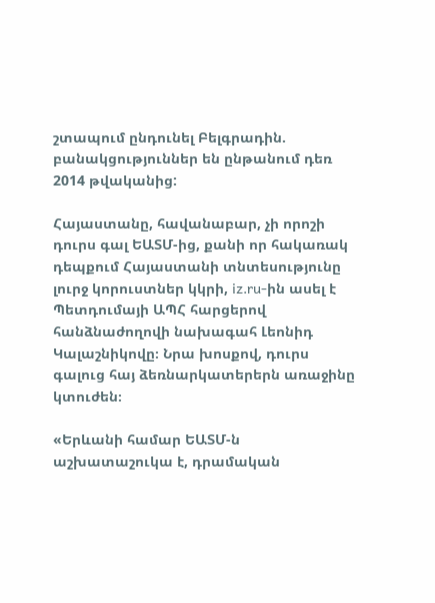շտապում ընդունել Բելգրադին. բանակցություններ են ընթանում դեռ 2014 թվականից:

Հայաստանը, հավանաբար, չի որոշի դուրս գալ ԵԱՏՄ-ից, քանի որ հակառակ դեպքում Հայաստանի տնտեսությունը լուրջ կորուստներ կկրի, iz.ru-ին ասել է Պետդումայի ԱՊՀ հարցերով հանձնաժողովի նախագահ Լեոնիդ Կալաշնիկովը։ Նրա խոսքով, դուրս գալուց հայ ձեռնարկատերերն առաջինը կտուժեն։

«Երևանի համար ԵԱՏՄ-ն աշխատաշուկա է, դրամական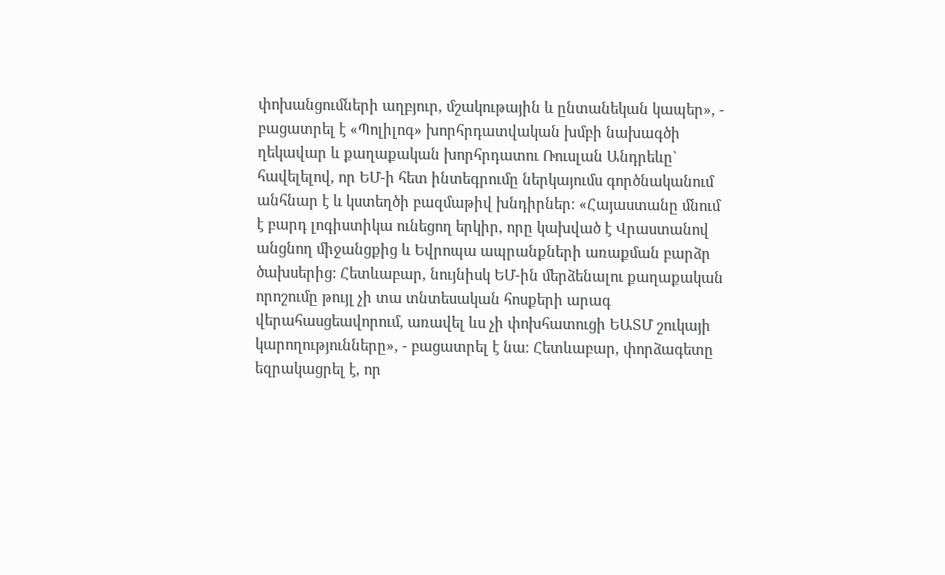փոխանցումների աղբյուր, մշակութային և ընտանեկան կապեր», - բացատրել է «Պոլիլոգ» խորհրդատվական խմբի նախագծի ղեկավար և քաղաքական խորհրդատու Ռուսլան Անդրեևը` հավելելով, որ ԵՄ-ի հետ ինտեգրումը ներկայումս գործնականում անհնար է և կստեղծի բազմաթիվ խնդիրներ։ «Հայաստանը մնում է բարդ լոգիստիկա ունեցող երկիր, որը կախված է Վրաստանով անցնող միջանցքից և Եվրոպա ապրանքների առաքման բարձր ծախսերից: Հետևաբար, նույնիսկ ԵՄ-ին մերձենալու քաղաքական որոշումը թույլ չի տա տնտեսական հոսքերի արագ վերահասցեավորում, առավել ևս չի փոխհատուցի ԵԱՏՄ շուկայի կարողությունները», - բացատրել է նա։ Հետևաբար, փորձագետը եզրակացրել է, որ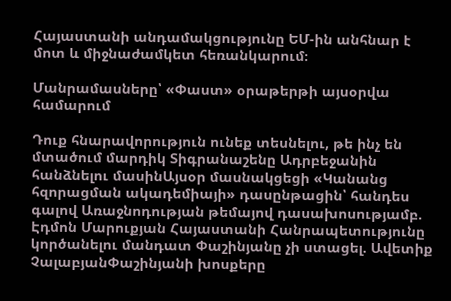Հայաստանի անդամակցությունը ԵՄ-ին անհնար է մոտ և միջնաժամկետ հեռանկարում։

Մանրամասները՝ «Փաստ» օրաթերթի այսօրվա համարում

Դուք հնարավորություն ունեք տեսնելու, թե ինչ են մտածում մարդիկ Տիգրանաշենը Ադրբեջանին հանձնելու մասինԱյսօր մասնակցեցի «Կանանց հզորացման ակադեմիայի» դասընթացին՝ հանդես գալով Առաջնոդության թեմայով դասախոսությամբ. Էդմոն Մարուքյան Հայաստանի Հանրապետությունը կործանելու մանդատ Փաշինյանը չի ստացել. Ավետիք ՉալաբյանՓաշինյանի խոսքերը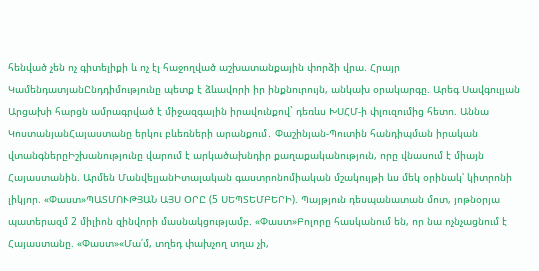հենված չեն ոչ գիտելիքի և ոչ էլ հաջողված աշխատանքային փորձի վրա. Հրայր ԿամենդատյանԸնդդիմությունը պետք է ձևավորի իր ինքնուրույն, անկախ օրակարգը. Արեգ Սավգուլյան Արցախի հարցն ամրագրված է միջազգային իրավունքով` դեռևս ԽՍՀՄ-ի փլուզումից հետո. Աննա ԿոստանյանՀայաստանը երկու բևեռների արանքում․ Փաշինյան-Պուտին հանդիպման իրական վտանգներըԻշխանությունը վարում է արկածախնդիր քաղաքականություն, որը վնասում է միայն Հայաստանին. Արմեն ՄանվելյանԻտալական գաստրոնոմիական մշակույթի ևս մեկ օրինակ՝ կիտրոնի լիկյոր. «Փաստ»ՊԱՏՄՈՒԹՅԱՆ ԱՅՍ ՕՐԸ (5 ՍԵՊՏԵՄԲԵՐԻ). Պայթյուն դեսպանատան մոտ, յոթնօրյա պատերազմ 2 միլիոն զինվորի մասնակցությամբ. «Փաստ»Բոլորը հասկանում են, որ նա ոչնչացնում է Հայաստանը. «Փաստ»«Մա՛մ, տղեդ փախչող տղա չի,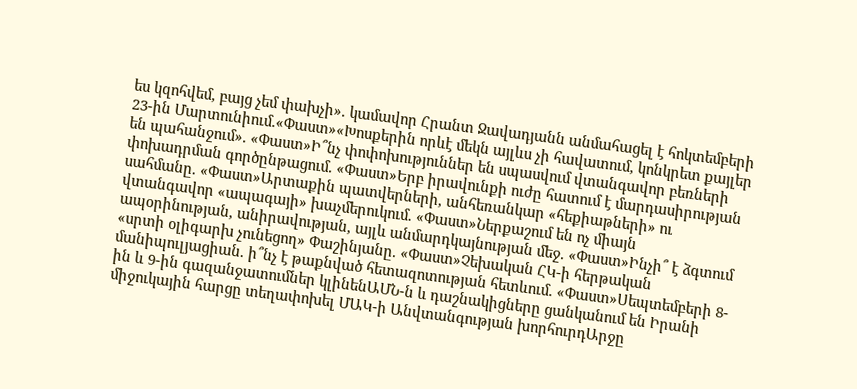ես կզոհվեմ, բայց չեմ փախչի». կամավոր Հրանտ Ջավադյանն անմահացել է հոկտեմբերի 23-ին Մարտունիում.«Փաստ»«Խոսքերին որևէ մեկն այլևս չի հավատում, կոնկրետ քայլեր են պահանջում». «Փաստ»Ի՞նչ փոփոխություններ են սպասվում վտանգավոր բեռների փոխադրման գործընթացում. «Փաստ»Երբ իրավունքի ուժը հատում է մարդասիրության սահմանը. «Փաստ»Արտաքին պատվերների, անհեռանկար «հեքիաթների» ու վտանգավոր «ապագայի» խաչմերուկում. «Փաստ»Ներքաշում են ոչ միայն ապօրինության, անիրավության, այլև անմարդկայնության մեջ. «Փաստ»Ինչի՞ է ձգտում «սրտի օլիգարխ չունեցող» Փաշինյանը. «Փաստ»Չեխական ՀԿ-ի հերթական մանիպուլյացիան. ի՞նչ է թաքնված հետազոտության հետևում. «Փաստ»Սեպտեմբերի 8-ին և 9-ին գազանջատումներ կլինենԱՄՆ-ն և դաշնակիցները ցանկանում են Իրանի միջուկային հարցը տեղափոխել ՄԱԿ-ի Անվտանգության խորհուրդԱրջը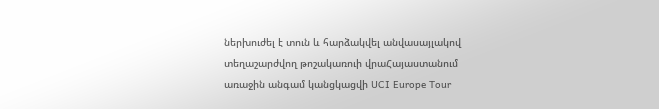ներխուժել է տուն և հարձակվել անվասայլակով տեղաշարժվող թոշակառուի վրաՀայաստանում առաջին անգամ կանցկացվի UCI Europe Tour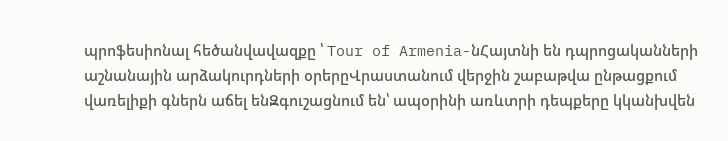պրոֆեսիոնալ հեծանվավազքը ՝ Tour of Armenia-նՀայտնի են դպրոցականների աշնանային արձակուրդների օրերըՎրաստանում վերջին շաբաթվա ընթացքում վառելիքի գներն աճել ենԶգուշացնում են՝ ապօրինի առևտրի դեպքերը կկանխվեն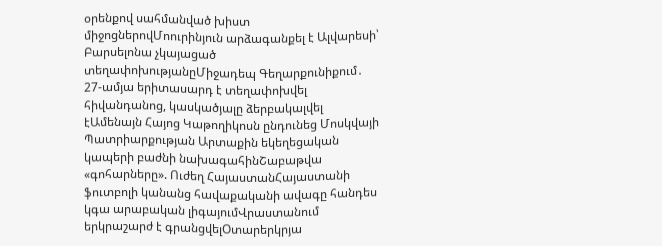օրենքով սահմանված խիստ միջոցներովՄոուրինյուն արձագանքել է Ալվարեսի՝ Բարսելոնա չկայացած տեղափոխությանըՄիջադեպ Գեղարքունիքում․ 27-ամյա երիտասարդ է տեղափոխվել հիվանդանոց, կասկածյալը ձերբակալվել էԱմենայն Հայոց Կաթողիկոսն ընդունեց Մոսկվայի Պատրիարքության Արտաքին եկեղեցական կապերի բաժնի նախագահինՇաբաթվա «գոհարները». Ուժեղ ՀայաստանՀայաստանի ֆուտբոլի կանանց հավաքականի ավագը հանդես կգա արաբական լիգայումՎրաստանում երկրաշարժ է գրանցվելՕտարերկրյա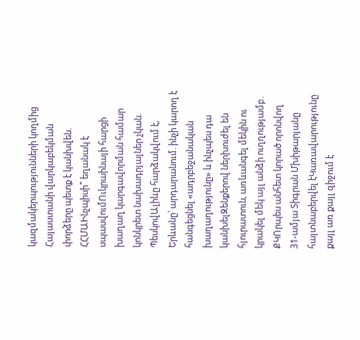կազմակերպությունների կողմից Հայաստանի վարկաբեկման փորձերը պետք է կանխվեն. ՀՀՄԱԻնչպիսի՞ եղանակ է սպասվումՈւկրաինայի հարցի խաղաղ կարգավորման համար կոնկրետ նախադրյալներ չկան. ՊեսկովԱլիևը հարձակվում է, Երևանը՝ արդարանում. ինչի կարող է հանգեցնել «ադրբեջանական խաղաղությունը» և ինչպես դա կանխելԶենքերով ներխուժել են հյուրատուն, առևանգել մեկին ու կրակել մեկ այլ անձի ուղղությամբ․ ՔԿՈրպես անհետ կորած որոնվող 31-ամյա Տիգրան Մխիթարյանը հայտնաբերվել էԿառավարությունը քայլ առ քայլ զիջում է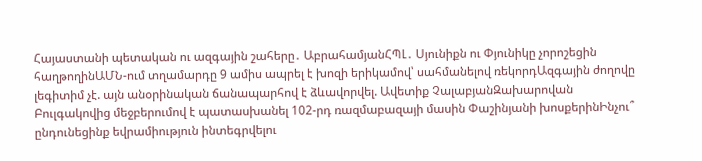Հայաստանի պետական ու ազգային շահերը․ ԱբրահամյանՀՊԼ․ Սյունիքն ու Փյունիկը չորոշեցին հաղթողինԱՄՆ-ում տղամարդը 9 ամիս ապրել է խոզի երիկամով՝ սահմանելով ռեկորդԱզգային ժողովը լեգիտիմ չէ. այն անօրինական ճանապարհով է ձևավորվել. Ավետիք ՉալաբյանԶախարովան Բուլգակովից մեջբերումով է պատասխանել 102-րդ ռազմաբազայի մասին Փաշինյանի խոսքերինԻնչու՞ ընդունեցինք եվրամիություն ինտեգրվելու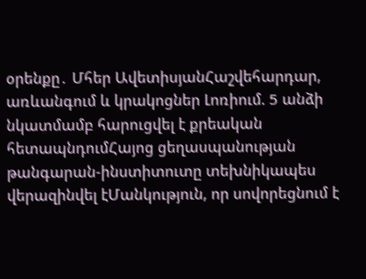օրենքը․ Մհեր ԱվետիսյանՀաշվեհարդար, առևանգում և կրակոցներ Լոռիում. 5 անձի նկատմամբ հարուցվել է քրեական հետապնդումՀայոց ցեղասպանության թանգարան-ինստիտուտը տեխնիկապես վերազինվել էՄանկություն, որ սովորեցնում է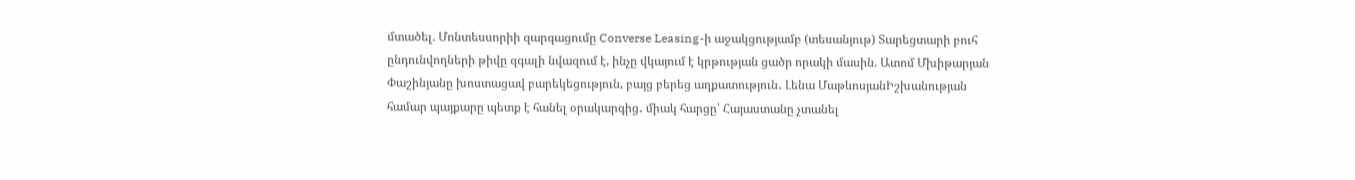մտածել. Մոնտեսսորիի զարգացումը Converse Leasing-ի աջակցությամբ (տեսանյութ) Տարեցտարի բուհ ընդունվողների թիվը զգալի նվազում է, ինչը վկայում է կրթության ցածր որակի մասին. Ատոմ Մխիթարյան Փաշինյանը խոստացավ բարեկեցություն, բայց բերեց աղքատություն․ Լենա ՄաթևոսյանԻշխանության համար պայքարը պետք է հանել օրակարգից․ միակ հարցը՝ Հայաստանը չտանել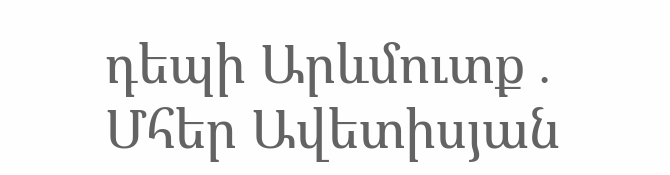դեպի Արևմուտք․ Մհեր Ավետիսյան